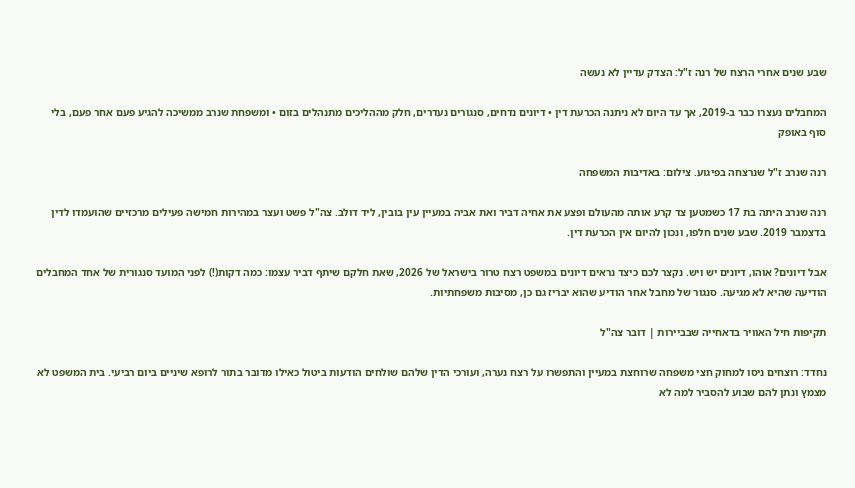שבע שנים אחרי הרצח של רנה ז"ל: הצדק עדיין לא נעשה

המחבלים נעצרו כבר ב-2019, אך עד היום לא ניתנה הכרעת דין • דיונים נדחים, סנגורים נעדרים, חלק מההליכים מתנהלים בזום • ומשפחת שנרב ממשיכה להגיע פעם אחר פעם, בלי סוף באופק

רנה שנרב ז"ל שנרצחה בפיגוע. צילום: באדיבות המשפחה

רנה שנרב היתה בת 17 כשמטען צד קרע אותה מהעולם ופצע את אחיה דביר ואת אביה במעיין עין בובין, ליד דולב. צה"ל פשט ועצר במהירות חמישה פעילים מרכזיים שהועמדו לדין בדצמבר 2019. שבע שנים חלפו, ונכון להיום אין הכרעת דין.

אבל דיונים? אוהו, דיונים יש ויש. נקצר לכם כיצד נראים דיונים במשפט רצח טרור בישראל של 2026, שאת חלקם שיתף דביר עצמו: כמה דקות(!) לפני המועד סנגורית של אחד המחבלים הודיעה שהיא לא מגיעה. סנגור של מחבל אחר הודיע שהוא יבריז גם כן, מסיבות משפחתיות.

תקיפות חיל האוויר בדאחייה שבביירות | דובר צה"ל

נחדד: רוצחים ניסו למחוק חצי משפחה שרוחצת במעיין והתפשרו על רצח נערה, ועורכי הדין שלהם שולחים הודעות ביטול כאילו מדובר בתור לרופא שיניים ביום רביעי. בית המשפט לא מצמץ ונתן להם שבוע להסביר למה לא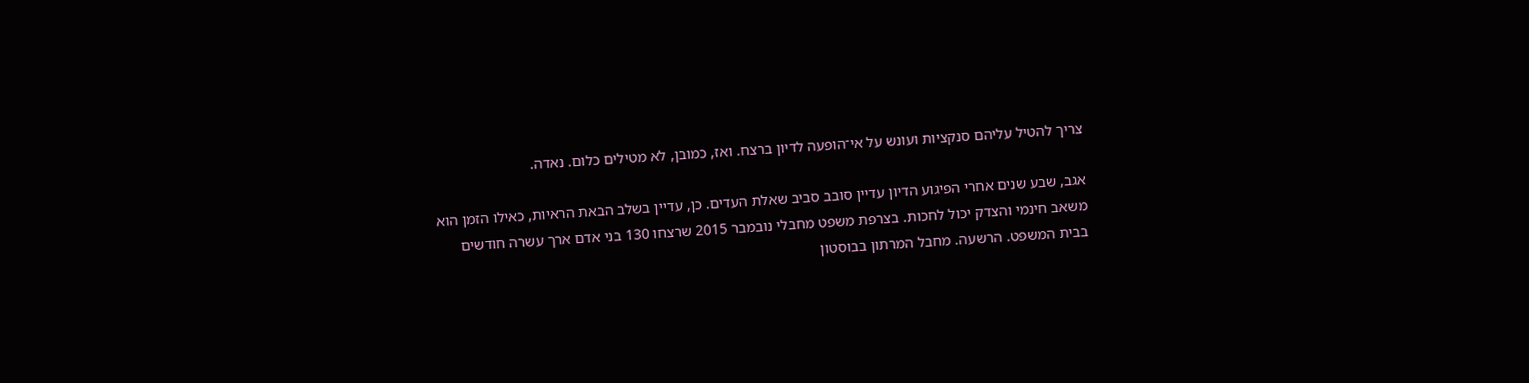צריך להטיל עליהם סנקציות ועונש על אי־הופעה לדיון ברצח. ואז, כמובן, לא מטילים כלום. נאדה.

אגב, שבע שנים אחרי הפיגוע הדיון עדיין סובב סביב שאלת העדים. כן, עדיין בשלב הבאת הראיות, כאילו הזמן הוא משאב חינמי והצדק יכול לחכות. בצרפת משפט מחבלי נובמבר 2015 שרצחו 130 בני אדם ארך עשרה חודשים בבית המשפט. הרשעה. מחבל המרתון בבוסטון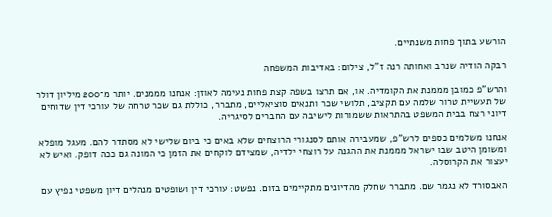הורשע בתוך פחות משנתיים.

רבקה הודיה שנרב ואחותה רנה ז"ל, צילום: באדיבות המשפחה

והרש"פ כמובן מממנת את הקומדיה. או, אם תרצו בשפה קצת פחות נעימה לאוזן: אנחנו מממנים. יותר מ־200 מיליון דולר של תעשיית טרור שלמה עם תקציב, תלושי שכר ותנאים סוציאליים, מתברר, כוללת גם שכר טרחה של עורכי דין שדוחים דיוני רצח בבית המשפט בהתראות ששמורות לישיבה עם החברים לסיגריה.

אנחנו משלמים כספים לרש"פ, שמעבירה אותם לסנגורי הרוצחים שלא באים כי ביום שלישי לא מסתדר להם. מעגל מופלא ומשומן היטב שבו ישראל מממנת את ההגנה על רוצחי ילדיה, שמצידם לוקחים את הזמן כי המונה גם ככה דופק. ואיש לא יעצור את הקרוסלה.

האבסורד לא נגמר שם. מתברר שחלק מהדיונים מתקיימים בזום. נפשט: עורכי דין ושופטים מנהלים דיון משפטי נפיץ עם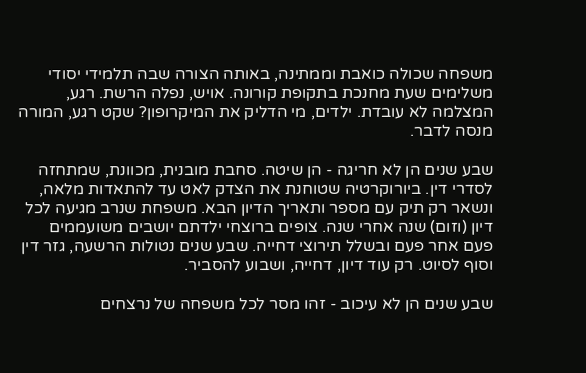משפחה שכולה כואבת וממתינה, באותה הצורה שבה תלמידי יסודי משלימים שעת מחנכת בתקופת קורונה. אויש, נפלה הרשת. רגע, המצלמה לא עובדת. ילדים, מי הדליק את המיקרופון? שקט רגע, המורה מנסה לדבר.

שבע שנים הן לא חריגה - הן שיטה. סחבת מובנית, מכוונת, שמתחזה לסדרי דין. ביורוקרטיה שטוחנת את הצדק לאט עד להתאדות מלאה, ונשאר רק תיק עם מספר ותאריך הדיון הבא. משפחת שנרב מגיעה לכל דיון (וזום) שנה אחרי שנה. צופים ברוצחי ילדתם יושבים משועממים פעם אחר פעם ובשלל תירוצי דחייה. שבע שנים נטולות הרשעה, גזר דין וסוף לסיוט. רק עוד דיון, דחייה, ושבוע להסביר.

שבע שנים הן לא עיכוב - זהו מסר לכל משפחה של נרצחים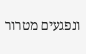ונפגעים מטרור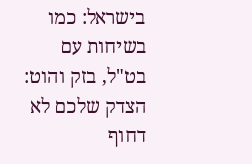בישראל: כמו בשיחות עם בט"ל, בזק והוט: הצדק שלכם לא דחוף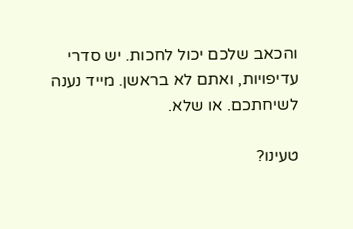והכאב שלכם יכול לחכות. יש סדרי עדיפויות, ואתם לא בראשן. מייד נענה לשיחתכם. או שלא.

טעינו?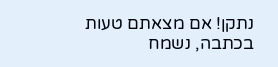נתקן! אם מצאתם טעות בכתבה, נשמח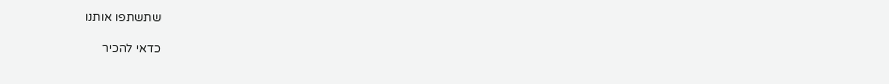שתשתפו אותנו

כדאי להכיר